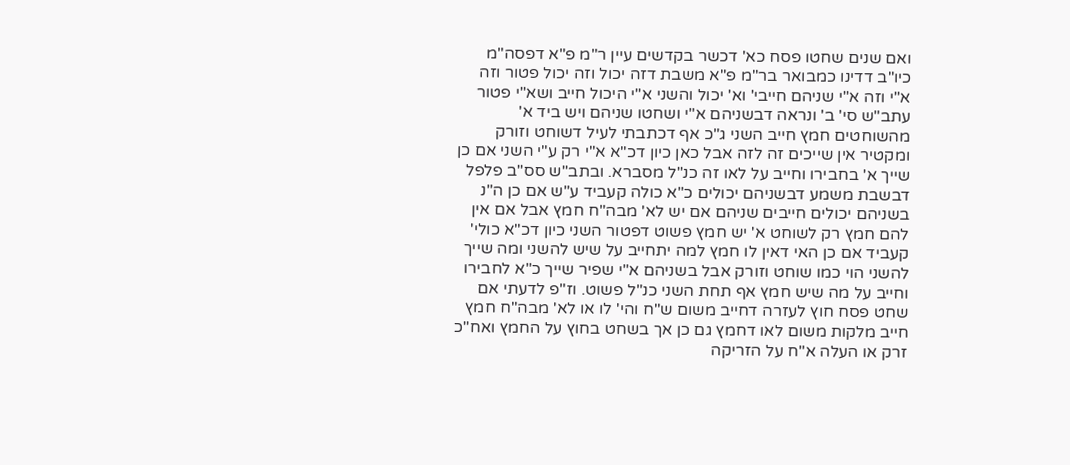ואם שנים שחטו פסח כא' דכשר בקדשים עיין ר"מ פ"א דפסה"מ כיו"ב דדינו כמבואר בר"מ פ"א משבת דזה יכול וזה יכול פטור וזה א"י וזה א"י שניהם חייבי' וא' יכול והשני א"י היכול חייב ושא"י פטור עתב"ש סי' ב' ונראה דבשניהם א"י ושחטו שניהם ויש ביד א' מהשוחטים חמץ חייב השני ג"כ אף דכתבתי לעיל דשוחט וזורק ומקטיר אין שייכים זה לזה אבל כאן כיון דכ"א א"י רק ע"י השני אם כן שייך א' בחבירו וחייב על לאו זה כנ"ל מסברא. ובתב"ש סס"ב פלפל דבשבת משמע דבשניהם יכולים כ"א כולה קעביד ע"ש אם כן ה"נ בשניהם יכולים חייבים שניהם אם יש לא' מבה"ח חמץ אבל אם אין להם חמץ רק לשוחט א' יש חמץ פשוט דפטור השני כיון דכ"א כולי' קעביד אם כן האי דאין לו חמץ למה יתחייב על שיש להשני ומה שייך להשני הוי כמו שוחט וזורק אבל בשניהם א"י שפיר שייך כ"א לחבירו וחייב על מה שיש חמץ אף תחת השני כנ"ל פשוט. וז"פ לדעתי אם שחט פסח חוץ לעזרה דחייב משום ש"ח והי' לו או לא' מבה"ח חמץ חייב מלקות משום לאו דחמץ גם כן אך בשחט בחוץ על החמץ ואח"כ זרק או העלה א"ח על הזריקה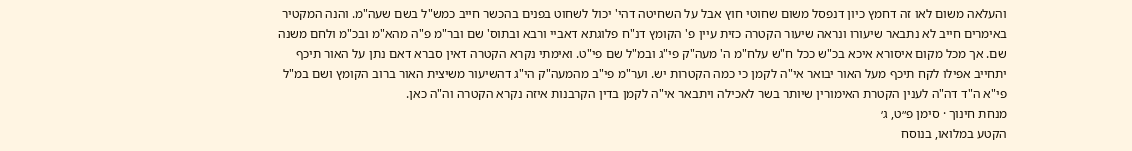והעלאה משום לאו זה דחמץ כיון דנפסל משום שחוטי חוץ אבל על השחיטה דהי' יכול לשחוט בפנים בהכשר חייב כמש"ל בשם שעה"מ. והנה המקטיר באימרים חייב לא נתבאר שיעורו ונראה שיעור הקטרה כזית עיין פ' הקומץ דנ"ח פלוגתא דאביי ורבא ובתוס' שם ובר"מ פ"ה מהא"מ ובכ"מ ולחם משנה שם. אך מכל מקום איסורא איכא בכ"ש ככל ח"ש עלח"מ ה' מעה"ק פי"ג ובמ"ל שם פי"ט. ואימתי נקרא הקטרה דאין סברא דאם נתן על האור תיכף יתחייב אפילו לקח תיכף מעל האור יבואר אי"ה לקמן כי כמה הקטרות יש. וער"מ פי"ב מהמעה"ק הי"ג דהשיעור משיצית האור ברוב הקומץ ושם במ"ל פי"א ה"ד דה"ה לענין הקטרת האימורין שיותר בשר לאכילה ויתבאר אי"ה לקמן בדין הקרבנות איזה נקרא הקטרה וה"ה כאן.
מנחת חינוך · סימן פ״ט, ג׳
הקטע במלואו, בנוסח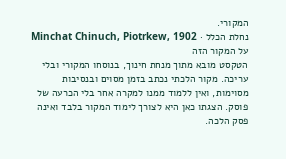המקורי.
נחלת הכלל · Minchat Chinuch, Piotrkew, 1902
על המקור הזה
הטקסט מובא מתוך מנחת חינוך, בנוסחו המקורי ובלי עריכה. מקור הלכתי נכתב בזמן מסוים ובנסיבות מסוימות, ואין ללמוד ממנו למקרה אחר בלי הכרעה של פוסק. הצגתו כאן היא לצורך לימוד המקור בלבד ואינה פסק הלכה.